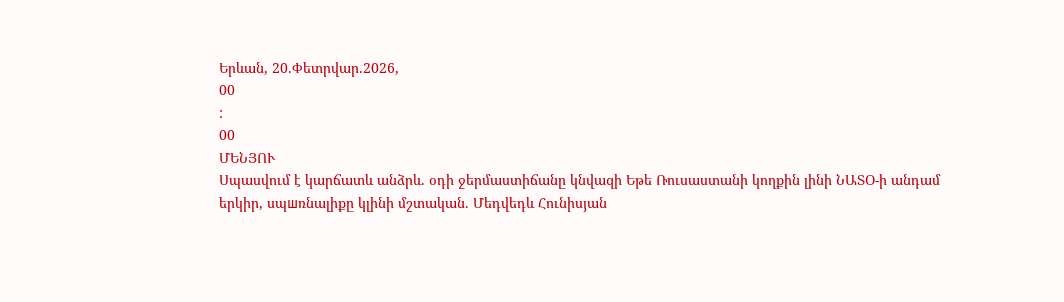Երևան, 20.Փետրվար.2026,
00
:
00
ՄԵՆՅՈՒ
Սպասվում է կարճատև անձրև. օդի ջերմաստիճանը կնվազի Եթե Ռուսաստանի կողքին լինի ՆԱՏՕ-ի անդամ երկիր, սպшռնալիքը կլինի մշտական. Մեդվեդև Հունիսյան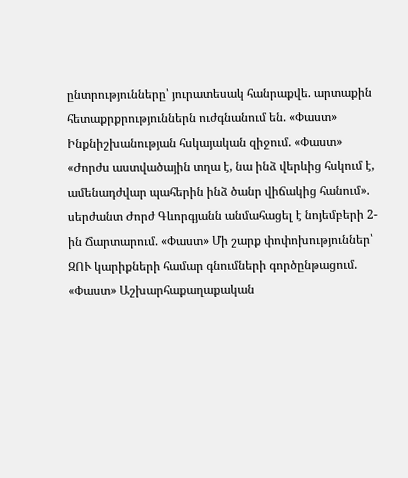ընտրությունները՝ յուրատեսակ հանրաքվե. արտաքին հետաքրքրություններն ուժգնանում են. «Փաստ» Ինքնիշխանության հսկայական զիջում. «Փաստ» «Ժորժս աստվածային տղա է, նա ինձ վերևից հսկում է, ամենադժվար պահերին ինձ ծանր վիճակից հանում». սերժանտ Ժորժ Գևորգյանն անմահացել է նոյեմբերի 2-ին Ճարտարում. «Փաստ» Մի շարք փոփոխություններ՝ ԶՈՒ կարիքների համար գնումների գործընթացում. «Փաստ» Աշխարհաքաղաքական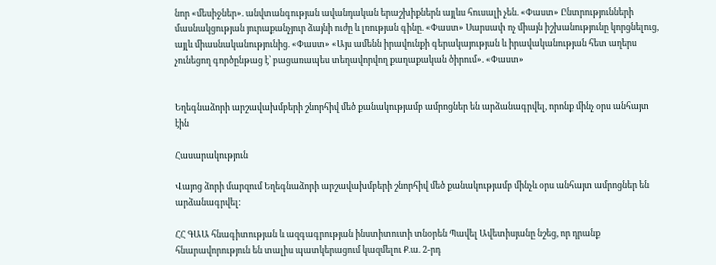նոր «մեսիջներ». անվտանգության ավանդական երաշխիքներն այլևս հուսալի չեն. «Փաստ» Ընտրությունների մասնակցության յուրաքանչյուր ձայնի ուժը և լռության գինը. «Փաստ» Սարսափ ոչ միայն իշխանությունը կորցնելուց, այլև միասնականությունից. «Փաստ» «Այս ամենն իրավունքի գերակայության և իրավականության հետ աղերս չունեցող գործընթաց է՝ բացառապես տեղավորվող քաղաքական ծիրում». «Փաստ»


Եղեգնաձորի արշավախմբերի շնորհիվ մեծ քանակությամբ ամրոցներ են արձանագրվել, որոնք մինչ օրս անհայտ էին

Հասարակություն

Վայոց ձորի մարզում Եղեգնաձորի արշավախմբերի շնորհիվ մեծ քանակությամբ մինչև օրս անհայտ ամրոցներ են արձանագրվել:

ՀՀ ԳԱԱ հնագիտության և ազգագրության ինստիտուտի տնօրեն Պավել Ավետիսյանը նշեց, որ դրանք հնարավորություն են տալիս պատկերացում կազմելու Ք.ա. 2-րդ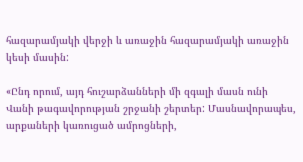հազարամյակի վերջի և առաջին հազարամյակի առաջին կեսի մասին:

«Ընդ որում, այդ հուշարձանների մի զգալի մասն ունի Վանի թագավորության շրջանի շերտեր: Մասնավորապես, արքաների կառուցած ամրոցների,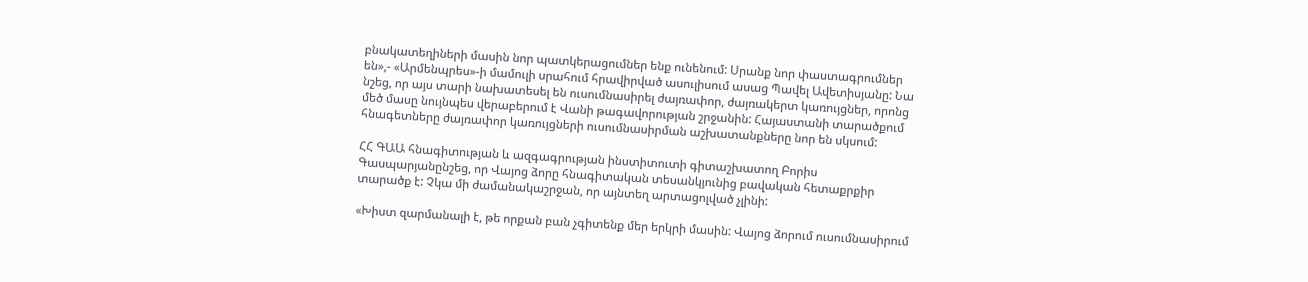բնակատեղիների մասին նոր պատկերացումներ ենք ունենում: Սրանք նոր փաստագրումներ են»,- «Արմենպրես»-ի մամուլի սրահում հրավիրված ասուլիսում ասաց Պավել Ավետիսյանը: Նա նշեց, որ այս տարի նախատեսել են ուսումնասիրել ժայռափոր, ժայռակերտ կառույցներ, որոնց մեծ մասը նույնպես վերաբերում է Վանի թագավորության շրջանին: Հայաստանի տարածքում հնագետները ժայռափոր կառույցների ուսումնասիրման աշխատանքները նոր են սկսում:

ՀՀ ԳԱԱ հնագիտության և ազգագրության ինստիտուտի գիտաշխատող Բորիս Գասպարյանընշեց, որ Վայոց ձորը հնագիտական տեսանկյունից բավական հետաքրքիր տարածք է: Չկա մի ժամանակաշրջան, որ այնտեղ արտացոլված չլինի:

«Խիստ զարմանալի է, թե որքան բան չգիտենք մեր երկրի մասին: Վայոց ձորում ուսումնասիրում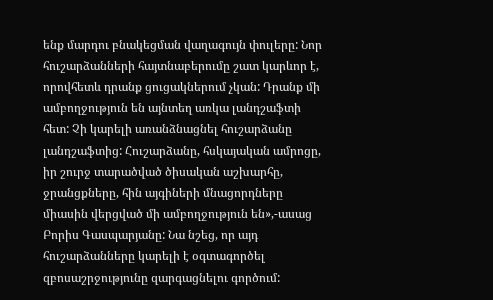ենք մարդու բնակեցման վաղագույն փուլերը: Նոր հուշարձանների հայտնաբերումը շատ կարևոր է, որովհետև դրանք ցուցակներում չկան: Դրանք մի ամբողջություն են այնտեղ առկա լանդշաֆտի հետ: Չի կարելի առանձնացնել հուշարձանը լանդշաֆտից: Հուշարձանը, հսկայական ամրոցը, իր շուրջ տարածված ծիսական աշխարհը, ջրանցքները, հին այգիների մնացորդները միասին վերցված մի ամբողջություն են»,-ասաց Բորիս Գասպարյանը: Նա նշեց, որ այդ հուշարձանները կարելի է օգտագործել զբոսաշրջությունը զարգացնելու գործում: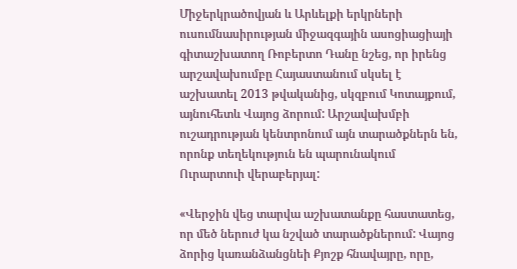Միջերկրածովյան և Արևելքի երկրների ուսումնասիրության միջազգային ասոցիացիայի գիտաշխատող Ռոբերտո Դանը նշեց, որ իրենց արշավախումբը Հայաստանում սկսել է աշխատել 2013 թվականից, սկզբում Կոտայքում, այնուհետև Վայոց ձորում: Արշավախմբի ուշադրության կենտրոնում այն տարածքներն են, որոնք տեղեկություն են պարունակում Ուրարտուի վերաբերյալ:

«Վերջին վեց տարվա աշխատանքը հաստատեց, որ մեծ ներուժ կա նշված տարածքներում: Վայոց ձորից կառանձանցնեի Քյոշք հնավայրը, որը,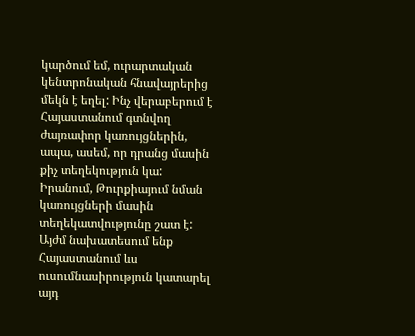կարծում եմ, ուրարտական կենտրոնական հնավայրերից մեկն է եղել: Ինչ վերաբերում է Հայաստանում գտնվող ժայռափոր կառույցներին, ապա, ասեմ, որ դրանց մասին քիչ տեղեկություն կա: Իրանում, Թուրքիայում նման կառույցների մասին տեղեկատվությունը շատ է: Այժմ նախատեսում ենք Հայաստանում ևս ուսումնասիրություն կատարել այդ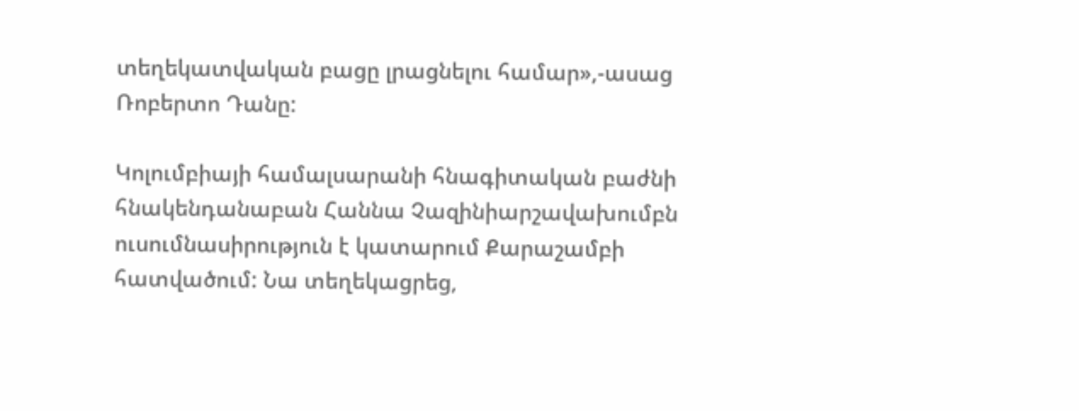տեղեկատվական բացը լրացնելու համար»,-ասաց Ռոբերտո Դանը:

Կոլումբիայի համալսարանի հնագիտական բաժնի հնակենդանաբան Հաննա Չազինիարշավախումբն ուսումնասիրություն է կատարում Քարաշամբի հատվածում: Նա տեղեկացրեց,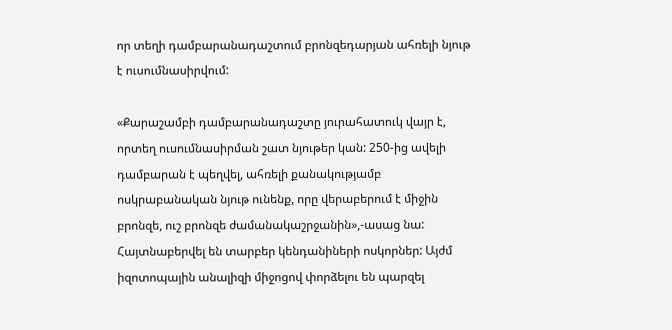որ տեղի դամբարանադաշտում բրոնզեդարյան ահռելի նյութ է ուսումնասիրվում:

«Քարաշամբի դամբարանադաշտը յուրահատուկ վայր է, որտեղ ուսումնասիրման շատ նյութեր կան: 250-ից ավելի դամբարան է պեղվել, ահռելի քանակությամբ ոսկրաբանական նյութ ունենք, որը վերաբերում է միջին բրոնզե, ուշ բրոնզե ժամանակաշրջանին»,-ասաց նա: Հայտնաբերվել են տարբեր կենդանիների ոսկորներ: Այժմ իզոտոպային անալիզի միջոցով փորձելու են պարզել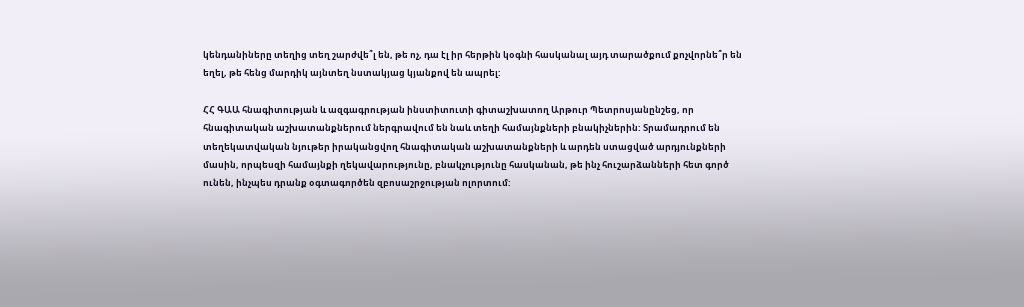կենդանիները տեղից տեղ շարժվե՞լ են, թե ոչ, դա էլ իր հերթին կօգնի հասկանալ այդ տարածքում քոչվորնե՞ր են եղել, թե հենց մարդիկ այնտեղ նստակյաց կյանքով են ապրել:

ՀՀ ԳԱԱ հնագիտության և ազգագրության ինստիտուտի գիտաշխատող Արթուր Պետրոսյանընշեց, որ հնագիտական աշխատանքներում ներգրավում են նաև տեղի համայնքների բնակիչներին: Տրամադրում են տեղեկատվական նյութեր իրականցվող հնագիտական աշխատանքների և արդեն ստացված արդյունքների մասին, որպեսզի համայնքի ղեկավարությունը, բնակչությունը հասկանան, թե ինչ հուշարձանների հետ գործ ունեն, ինչպես դրանք օգտագործեն զբոսաշրջության ոլորտում: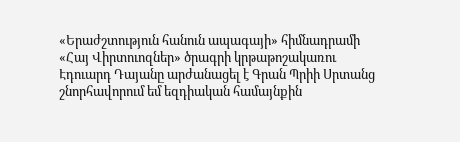«Երաժշտություն հանուն ապագայի» հիմնադրամի «Հայ Վիրտուոզներ» ծրագրի կրթաթոշակառու Էդուարդ Դայանը արժանացել է Գրան Պրիի Սրտանց շնորհավորում եմ եզդիական համայնքին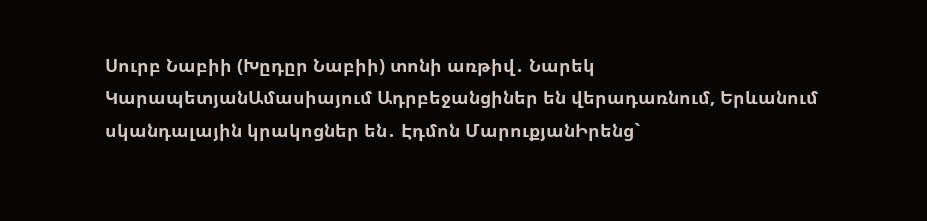Սուրբ Նաբիի (Խըդըր Նաբիի) տոնի առթիվ․ Նարեկ ԿարապետյանԱմասիայում Ադրբեջանցիներ են վերադառնում, Երևանում սկանդալային կրակոցներ են․ Էդմոն ՄարուքյանԻրենց`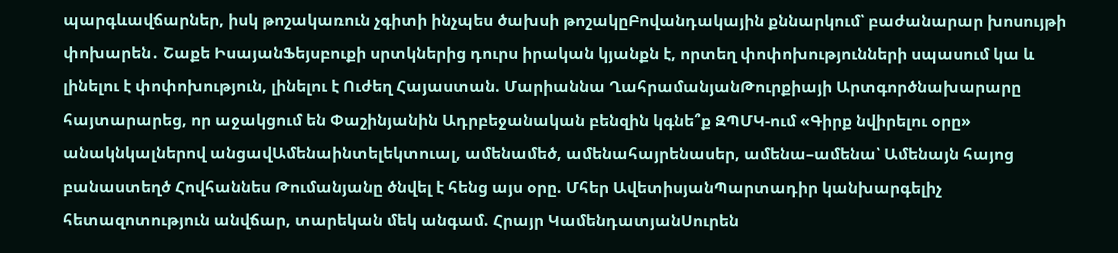պարգևավճարներ, իսկ թոշակառուն չգիտի ինչպես ծախսի թոշակըԲովանդակային քննարկում՝ բաժանարար խոսույթի փոխարեն․ Շաքե ԻսայանՖեյսբուքի սրտկներից դուրս իրական կյանքն է, որտեղ փոփոխությունների սպասում կա և լինելու է փոփոխություն, լինելու է Ուժեղ Հայաստան. Մարիաննա ՂահրամանյանԹուրքիայի Արտգործնախարարը հայտարարեց, որ աջակցում են Փաշինյանին Ադրբեջանական բենզին կգնե՞ք ԶՊՄԿ-ում «Գիրք նվիրելու օրը» անակնկալներով անցավԱմենաինտելեկտուալ, ամենամեծ, ամենահայրենասեր, ամենա–ամենա՝ Ամենայն հայոց բանաստեղծ Հովհաննես Թումանյանը ծնվել է հենց այս օրը. Մհեր ԱվետիսյանՊարտադիր կանխարգելիչ հետազոտություն անվճար, տարեկան մեկ անգամ. Հրայր ԿամենդատյանՍուրեն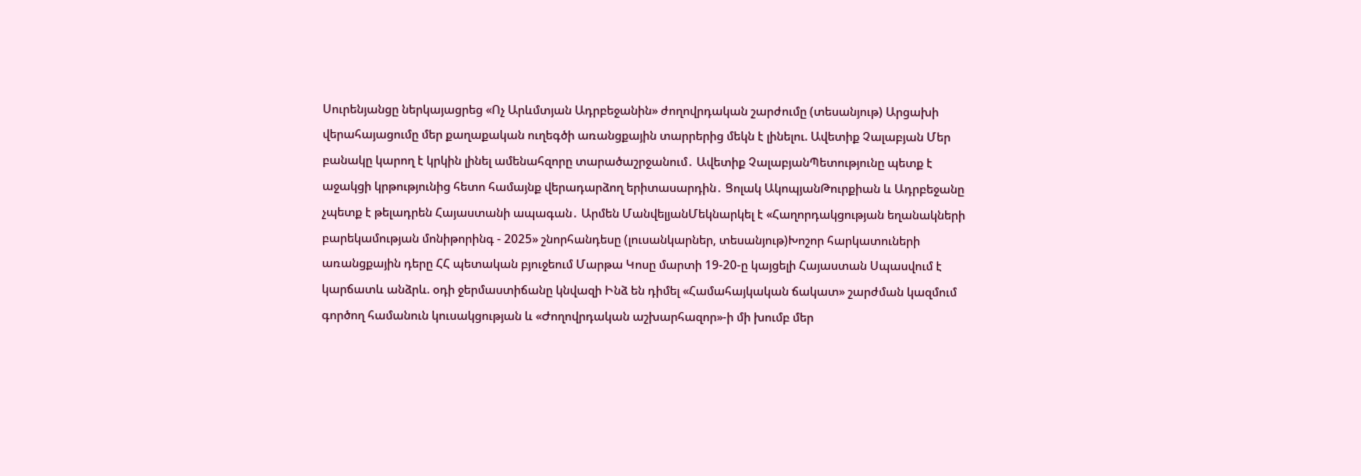Սուրենյանցը ներկայացրեց «Ոչ Արևմտյան Ադրբեջանին» ժողովրդական շարժումը (տեսանյութ) Արցախի վերահայացումը մեր քաղաքական ուղեգծի առանցքային տարրերից մեկն է լինելու. Ավետիք Չալաբյան Մեր բանակը կարող է կրկին լինել ամենահզորը տարածաշրջանում․ Ավետիք ՉալաբյանՊետությունը պետք է աջակցի կրթությունից հետո համայնք վերադարձող երիտասարդին․ Ցոլակ ԱկոպյանԹուրքիան և Ադրբեջանը չպետք է թելադրեն Հայաստանի ապագան․ Արմեն ՄանվելյանՄեկնարկել է «Հաղորդակցության եղանակների բարեկամության մոնիթորինգ - 2025» շնորհանդեսը (լուսանկարներ, տեսանյութ)Խոշոր հարկատուների առանցքային դերը ՀՀ պետական բյուջեում Մարթա Կոսը մարտի 19-20-ը կայցելի Հայաստան Սպասվում է կարճատև անձրև. օդի ջերմաստիճանը կնվազի Ինձ են դիմել «Համահայկական ճակատ» շարժման կազմում գործող համանուն կուսակցության և «Ժողովրդական աշխարհազոր»-ի մի խումբ մեր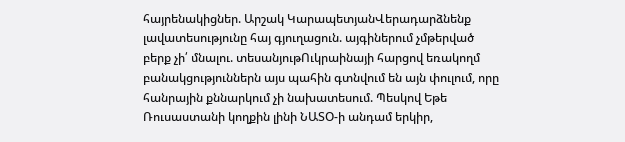հայրենակիցներ. Արշակ ԿարապետյանՎերադարձնենք լավատեսությունը հայ գյուղացուն. այգիներում չմթերված բերք չի՛ մնալու. տեսանյութՈւկրաինայի հարցով եռակողմ բանակցություններն այս պահին գտնվում են այն փուլում, որը հանրային քննարկում չի նախատեսում. Պեսկով Եթե Ռուսաստանի կողքին լինի ՆԱՏՕ-ի անդամ երկիր,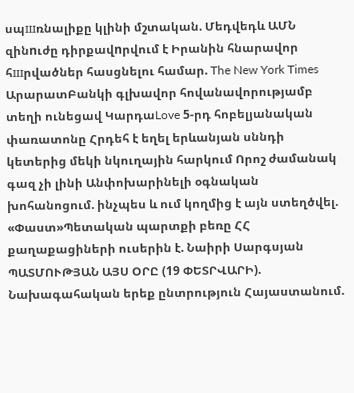սպшռնալիքը կլինի մշտական. Մեդվեդև ԱՄՆ զինnւժը դիրքավnրվում է Իրանին հնարավոր հшրվածներ հասցնելու համար. The New York Times ԱրարատԲանկի գլխավոր հովանավորությամբ տեղի ունեցավ ԿարդաLove 5-րդ հոբելյանական փառատոնը Հրդեհ է եղել երևանյան սննդի կետերից մեկի նկուղային հարկում Որոշ ժամանակ գազ չի լինի Անփոխարինելի օգնական խոհանոցում. ինչպես և ում կողմից է այն ստեղծվել. «Փաստ»Պետական պարտքի բեռը ՀՀ քաղաքացիների ուսերին է. Նաիրի Սարգսյան ՊԱՏՄՈՒԹՅԱՆ ԱՅՍ ՕՐԸ (19 ՓԵՏՐՎԱՐԻ). Նախագահական երեք ընտրություն Հայաստանում.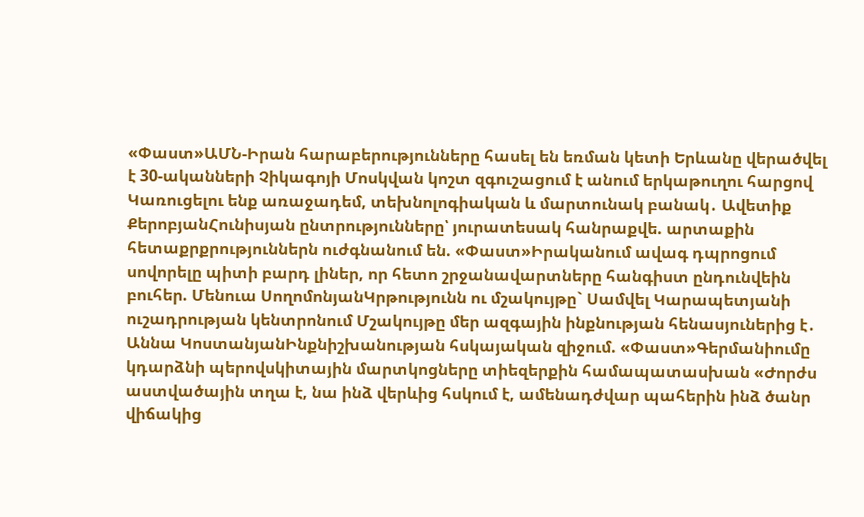«Փաստ»ԱՄՆ-Իրան հարաբերությունները հասել են եռման կետի Երևանը վերածվել է 30-ականների Չիկագոյի Մոսկվան կոշտ զգուշացում է անում երկաթուղու հարցով Կառուցելու ենք առաջադեմ, տեխնոլոգիական և մարտունակ բանակ․ Ավետիք ՔերոբյանՀունիսյան ընտրությունները՝ յուրատեսակ հանրաքվե. արտաքին հետաքրքրություններն ուժգնանում են. «Փաստ»Իրականում ավագ դպրոցում սովորելը պիտի բարդ լիներ, որ հետո շրջանավարտները հանգիստ ընդունվեին բուհեր. Մենուա ՍողոմոնյանԿրթությունն ու մշակույթը` Սամվել Կարապետյանի ուշադրության կենտրոնում Մշակույթը մեր ազգային ինքնության հենասյուներից է․ Աննա ԿոստանյանԻնքնիշխանության հսկայական զիջում. «Փաստ»Գերմանիումը կդարձնի պերովսկիտային մարտկոցները տիեզերքին համապատասխան «Ժորժս աստվածային տղա է, նա ինձ վերևից հսկում է, ամենադժվար պահերին ինձ ծանր վիճակից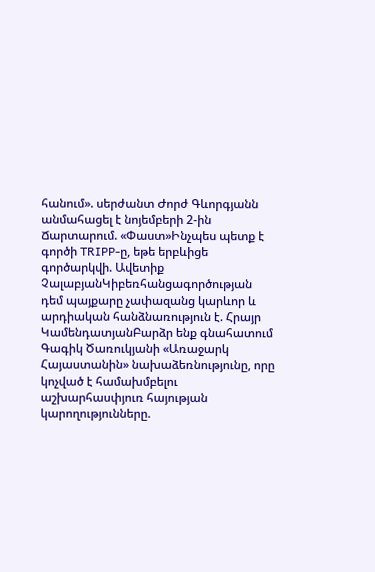հանում». սերժանտ Ժորժ Գևորգյանն անմահացել է նոյեմբերի 2-ին Ճարտարում. «Փաստ»Ինչպես պետք է գործի TRIPP-ը, եթե երբևիցե գործարկվի. Ավետիք ՉալաբյանԿիբեռհանցագործության դեմ պայքարը չափազանց կարևոր և արդիական հանձնառություն է. Հրայր ԿամենդատյանԲարձր ենք գնահատում Գագիկ Ծառուկյանի «Առաջարկ Հայաստանին» նախաձեռնությունը, որը կոչված է համախմբելու աշխարհասփյուռ հայության կարողությունները.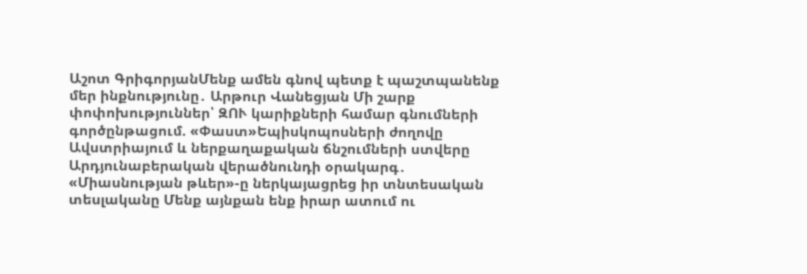Աշոտ ԳրիգորյանՄենք ամեն գնով պետք է պաշտպանենք մեր ինքնությունը․ Արթուր Վանեցյան Մի շարք փոփոխություններ՝ ԶՈՒ կարիքների համար գնումների գործընթացում. «Փաստ»Եպիսկոպոսների ժողովը Ավստրիայում և ներքաղաքական ճնշումների ստվերը Արդյունաբերական վերածնունդի օրակարգ․ «Միասնության թևեր»-ը ներկայացրեց իր տնտեսական տեսլականը Մենք այնքան ենք իրար ատում ու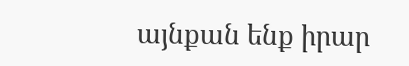այնքան ենք իրար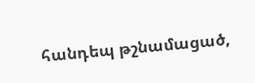հանդեպ թշնամացած,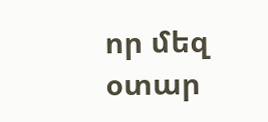որ մեզ օտար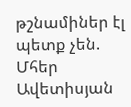թշնամիներ էլ պետք չեն. Մհեր Ավետիսյան